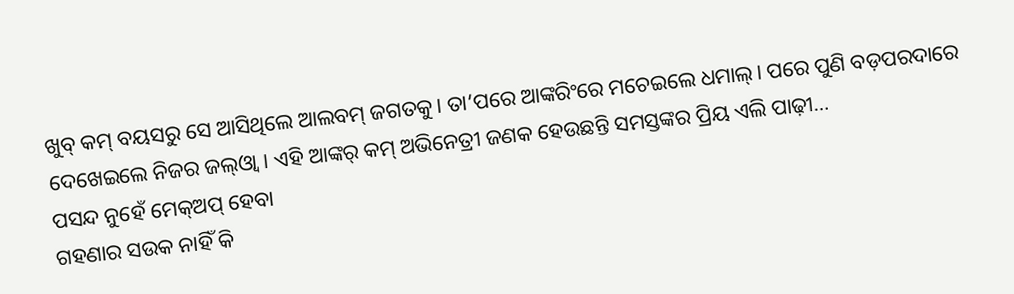ଖୁବ୍ କମ୍ ବୟସରୁ ସେ ଆସିଥିଲେ ଆଲବମ୍ ଜଗତକୁ। ତା’ପରେ ଆଙ୍କରିଂରେ ମଚେଇଲେ ଧମାଲ୍। ପରେ ପୁଣି ବଡ଼ପରଦାରେ ଦେଖେଇଲେ ନିଜର ଜଲ୍ଓ୍ବା। ଏହି ଆଙ୍କର୍ କମ୍ ଅଭିନେତ୍ରୀ ଜଣକ ହେଉଛନ୍ତି ସମସ୍ତଙ୍କର ପ୍ରିୟ ଏଲି ପାଢ଼ୀ…
ପସନ୍ଦ ନୁହେଁ ମେକ୍ଅପ୍ ହେବା
ଗହଣାର ସଉକ ନାହିଁ କି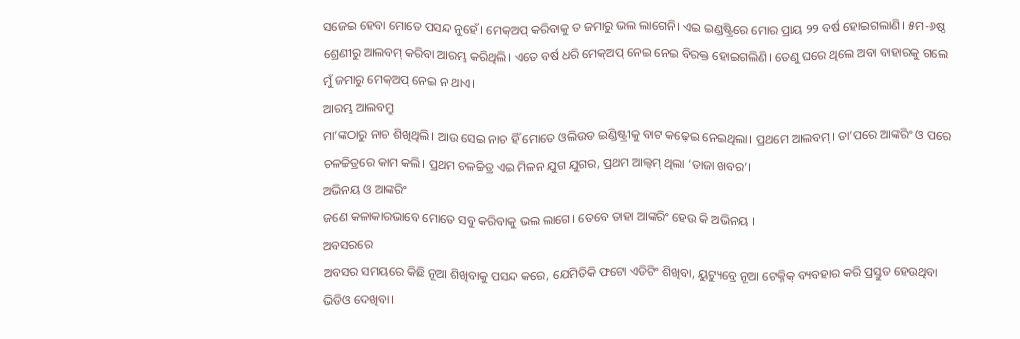ସଜେଇ ହେବା ମୋତେ ପସନ୍ଦ ନୁହେଁ। ମେକ୍ଅପ୍ କରିବାକୁ ତ ଜମାରୁ ଭଲ ଲାଗେନି। ଏଇ ଇଣ୍ଡଷ୍ଟ୍ରିରେ ମୋର ପ୍ରାୟ ୨୨ ବର୍ଷ ହୋଇଗଲାଣି। ୫ମ-୬ଷ୍ଠ ଶ୍ରେଣୀରୁ ଆଲବମ୍ କରିବା ଆରମ୍ଭ କରିଥିଲି। ଏତେ ବର୍ଷ ଧରି ମେକ୍ଅପ୍ ନେଇ ନେଇ ବିରକ୍ତ ହୋଇଗଲିଣି। ତେଣୁ ଘରେ ଥିଲେ ଅବା ବାହାରକୁ ଗଲେ ମୁଁ ଜମାରୁ ମେକ୍ଅପ୍ ନେଇ ନ ଥାଏ।
ଆରମ୍ଭ ଆଲବମ୍ରୁ
ମା’ଙ୍କଠାରୁ ନାଚ ଶିଖିଥିଲି। ଆଉ ସେଇ ନାଚ ହିଁ ମୋତେ ଓଲିଉଡ ଇଣ୍ଡିଷ୍ଟ୍ରୀକୁ ବାଟ କଢ଼େଇ ନେଇଥିଲା। ପ୍ରଥମେ ଆଲବମ୍। ତା’ପରେ ଆଙ୍କରିଂ ଓ ପରେ ଚଳଚ୍ଚିତ୍ରରେ କାମ କଲି। ପ୍ରଥମ ଚଳଚ୍ଚିତ୍ର ଏଇ ମିଳନ ଯୁଗ ଯୁଗର, ପ୍ରଥମ ଆଲ୍ବମ୍ ଥିଲା ‘ତାଜା ଖବର’।
ଅଭିନୟ ଓ ଆଙ୍କରିଂ
ଜଣେ କଳାକାରଭାବେ ମୋତେ ସବୁ କରିବାକୁ ଭଲ ଲାଗେ। ତେବେ ତାହା ଆଙ୍କରିଂ ହେଉ କି ଅଭିନୟ ।
ଅବସରରେ
ଅବସର ସମୟରେ କିଛି ନୂଆ ଶିଖିବାକୁ ପସନ୍ଦ କରେ, ଯେମିତିକି ଫଟୋ ଏଡିଟିଂ ଶିଖିବା, ୟୁଟ୍ୟୁବ୍ରେ ନୂଆ ଟେକ୍ନିକ୍ ବ୍ୟବହାର କରି ପ୍ରସ୍ତୁତ ହେଉଥିବା ଭିଡିଓ ଦେଖିବା।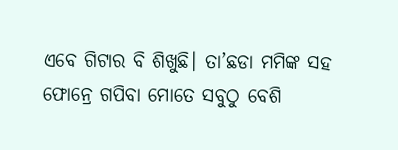ଏବେ ଗିଟାର ବି ଶିଖୁଛି। ତା’ଛଡା ମମିଙ୍କ ସହ ଫୋନ୍ରେ ଗପିବା ମୋତେ ସବୁଠୁ ବେଶି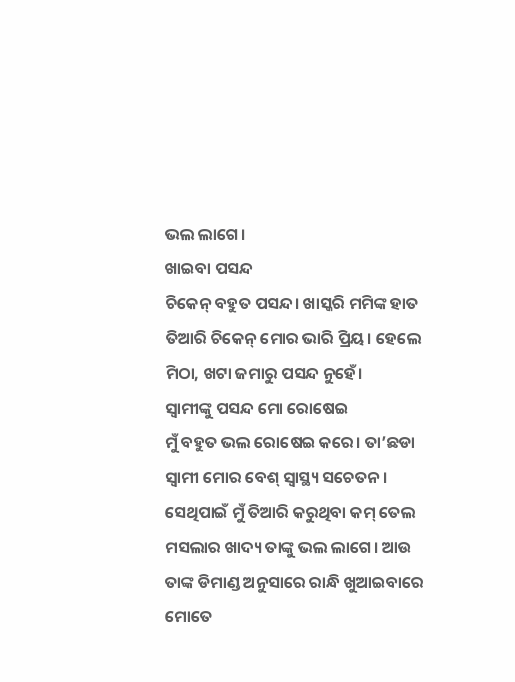ଭଲ ଲାଗେ।
ଖାଇବା ପସନ୍ଦ
ଚିକେନ୍ ବହୁତ ପସନ୍ଦ। ଖାସ୍କରି ମମିଙ୍କ ହାତ ତିଆରି ଚିକେନ୍ ମୋର ଭାରି ପ୍ରିୟ। ହେଲେ ମିଠା, ଖଟା ଜମାରୁ ପସନ୍ଦ ନୁହେଁ।
ସ୍ବାମୀଙ୍କୁ ପସନ୍ଦ ମୋ ରୋଷେଇ
ମୁଁ ବହୁତ ଭଲ ରୋଷେଇ କରେ। ତା’ଛଡା ସ୍ବାମୀ ମୋର ବେଶ୍ ସ୍ବାସ୍ଥ୍ୟ ସଚେତନ। ସେଥିପାଇଁ ମୁଁ ତିଆରି କରୁଥିବା କମ୍ ତେଲ ମସଲାର ଖାଦ୍ୟ ତାଙ୍କୁ ଭଲ ଲାଗେ। ଆଉ ତାଙ୍କ ଡିମାଣ୍ଡ ଅନୁସାରେ ରାନ୍ଧି ଖୁଆଇବାରେ ମୋତେ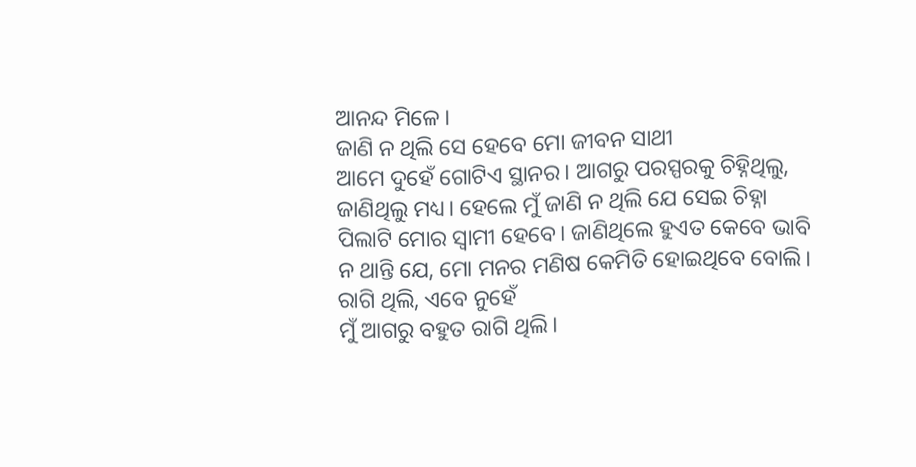ଆନନ୍ଦ ମିଳେ।
ଜାଣି ନ ଥିଲି ସେ ହେବେ ମୋ ଜୀବନ ସାଥୀ
ଆମେ ଦୁହେଁ ଗୋଟିଏ ସ୍ଥାନର। ଆଗରୁ ପରସ୍ପରକୁ ଚିହ୍ନିଥିଲୁ, ଜାଣିଥିଲୁ ମଧ୍ୟ। ହେଲେ ମୁଁ ଜାଣି ନ ଥିଲି ଯେ ସେଇ ଚିହ୍ନା ପିଲାଟି ମୋର ସ୍ବାମୀ ହେବେ। ଜାଣିଥିଲେ ହୁଏତ କେବେ ଭାବି ନ ଥାନ୍ତି ଯେ, ମୋ ମନର ମଣିଷ କେମିତି ହୋଇଥିବେ ବୋଲି।
ରାଗି ଥିଲି, ଏବେ ନୁହେଁ
ମୁଁ ଆଗରୁ ବହୁତ ରାଗି ଥିଲି।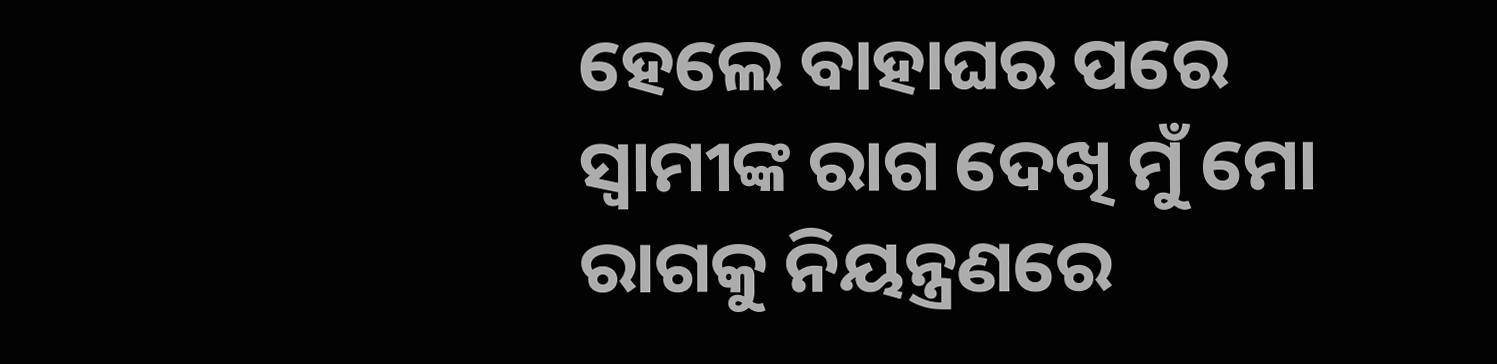ହେଲେ ବାହାଘର ପରେ ସ୍ବାମୀଙ୍କ ରାଗ ଦେଖି ମୁଁ ମୋ ରାଗକୁ ନିୟନ୍ତ୍ରଣରେ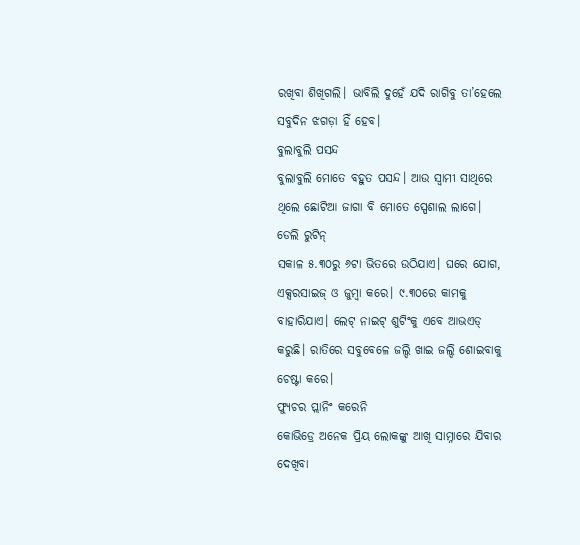ରଖିବା ଶିଖିଗଲି। ଭାବିଲି ଦୁହେଁ ଯଦି ରାଗିବୁ ତା’ହେଲେ ସବୁଦିନ ଝଗଡ଼ା ହିଁ ହେବ।
ବୁଲାବୁଲି ପସନ୍ଦ
ବୁଲାବୁଲି ମୋତେ ବହୁତ ପସନ୍ଦ। ଆଉ ସ୍ବାମୀ ସାଥିରେ ଥିଲେ ଛୋଟିଆ ଜାଗା ବି ମୋତେ ସ୍ପେଶାଲ ଲାଗେ।
ଡେଲି ରୁଟିନ୍
ସକାଳ ୫.୩୦ରୁ ୬ଟା ଭିତରେ ଉଠିଯାଏ। ଘରେ ଯୋଗ, ଏକ୍ସରସାଇଜ୍ ଓ ଜୁମ୍ବା କରେ। ୯.୩୦ରେ କାମକୁ ବାହାରିଯାଏ। ଲେଟ୍ ନାଇଟ୍ ଶୁଟିଂକୁ ଏବେ ଆଭଏଡ୍ କରୁଛି। ରାତିରେ ସବୁବେଳେ ଜଲ୍ଦି ଖାଇ ଜଲ୍ଦି ଶୋଇବାକୁ ଚେଷ୍ଟା କରେ।
ଫ୍ୟୁଚର ପ୍ଲାନିଂ କରେନି
କୋଭିଡ୍ରେ ଅନେକ ପ୍ରିୟ ଲୋକଙ୍କୁ ଆଖି ସାମ୍ନାରେ ଯିବାର ଦେଖିବା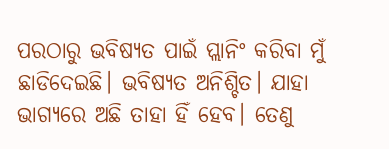ପରଠାରୁ ଭବିଷ୍ୟତ ପାଇଁ ପ୍ଲାନିଂ କରିବା ମୁଁ ଛାଡିଦେଇଛି। ଭବିଷ୍ୟତ ଅନିଶ୍ଚିତ। ଯାହା ଭାଗ୍ୟରେ ଅଛି ତାହା ହିଁ ହେବ। ତେଣୁ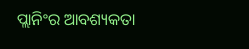ପ୍ଲାନିଂର ଆବଶ୍ୟକତା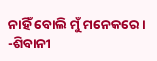ନାହିଁ ବୋଲି ମୁଁ ମନେକରେ।
-ଶିବାନୀ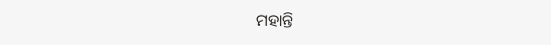ମହାନ୍ତି